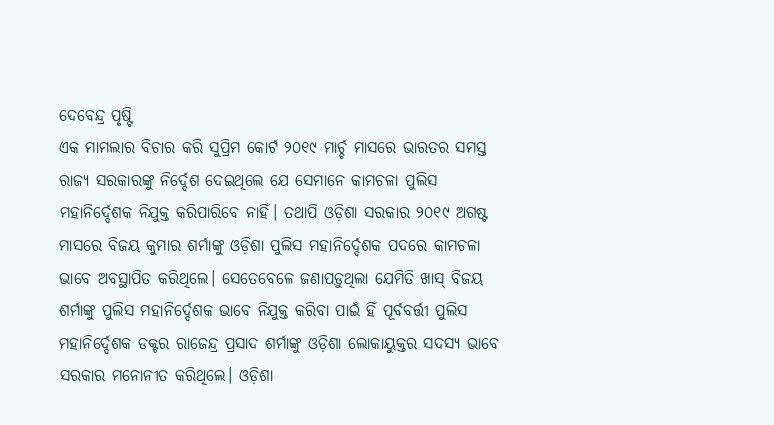ଦେବେନ୍ଦ୍ର ପୃଷ୍ଟି
ଏକ ମାମଲାର ବିଚାର କରି ସୁପ୍ରିମ କୋର୍ଟ ୨୦୧୯ ମାର୍ଚ୍ଚ ମାସରେ ଭାରତର ସମସ୍ତ ରାଜ୍ୟ ସରକାରଙ୍କୁ ନିର୍ଦ୍ଦେଶ ଦେଇଥିଲେ ଯେ ସେମାନେ କାମଚଳା ପୁଲିସ ମହାନିର୍ଦ୍ଦେଶକ ନିଯୁକ୍ତ କରିପାରିବେ ନାହିଁ। ତଥାପି ଓଡ଼ିଶା ସରକାର ୨୦୧୯ ଅଗଷ୍ଟ ମାସରେ ବିଜୟ କୁମାର ଶର୍ମାଙ୍କୁ ଓଡ଼ିଶା ପୁଲିସ ମହାନିର୍ଦ୍ଦେଶକ ପଦରେ କାମଚଳା ଭାବେ ଅବସ୍ଥାପିତ କରିଥିଲେ। ସେତେବେଳେ ଜଣାପଡ଼ୁଥିଲା ଯେମିତି ଖାସ୍ ବିଜୟ ଶର୍ମାଙ୍କୁ ପୁଲିସ ମହାନିର୍ଦ୍ଦେଶକ ଭାବେ ନିଯୁକ୍ତ କରିବା ପାଇଁ ହିଁ ପୂର୍ବବର୍ତ୍ତୀ ପୁଲିସ ମହାନିର୍ଦ୍ଦେଶକ ଡକ୍ଟର ରାଜେନ୍ଦ୍ର ପ୍ରସାଦ ଶର୍ମାଙ୍କୁ ଓଡ଼ିଶା ଲୋକାୟୁକ୍ତର ସଦସ୍ୟ ଭାବେ ସରକାର ମନୋନୀତ କରିଥିଲେ। ଓଡ଼ିଶା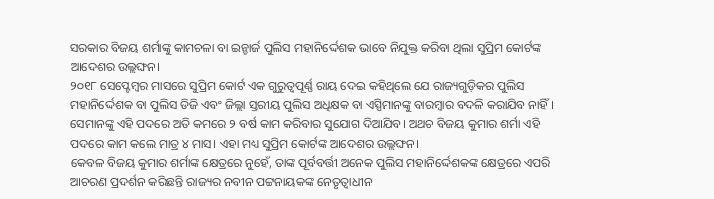ସରକାର ବିଜୟ ଶର୍ମାଙ୍କୁ କାମଚଳା ବା ଇନ୍ଚାର୍ଜ ପୁଲିସ ମହାନିର୍ଦ୍ଦେଶକ ଭାବେ ନିଯୁକ୍ତ କରିବା ଥିଲା ସୁପ୍ରିମ କୋର୍ଟଙ୍କ ଆଦେଶର ଉଲ୍ଲଙ୍ଘନ।
୨୦୧୮ ସେପ୍ଟେମ୍ବର ମାସରେ ସୁପ୍ରିମ କୋର୍ଟ ଏକ ଗୁରୁତ୍ୱପୂର୍ଣ୍ଣ ରାୟ ଦେଇ କହିଥିଲେ ଯେ ରାଜ୍ୟଗୁଡ଼ିକର ପୁଲିସ ମହାନିର୍ଦ୍ଦେଶକ ବା ପୁଲିସ ଡିଜି ଏବଂ ଜିଲ୍ଲା ସ୍ତରୀୟ ପୁଲିସ ଅଧିକ୍ଷକ ବା ଏସ୍ପିମାନଙ୍କୁ ବାରମ୍ବାର ବଦଳି କରାଯିବ ନାହିଁ। ସେମାନଙ୍କୁ ଏହି ପଦରେ ଅତି କମରେ ୨ ବର୍ଷ କାମ କରିବାର ସୁଯୋଗ ଦିଆଯିବ। ଅଥଚ ବିଜୟ କୁମାର ଶର୍ମା ଏହି ପଦରେ କାମ କଲେ ମାତ୍ର ୪ ମାସ। ଏହା ମଧ୍ୟ ସୁପ୍ରିମ କୋର୍ଟଙ୍କ ଆଦେଶର ଉଲ୍ଲଙ୍ଘନ।
କେବଳ ବିଜୟ କୁମାର ଶର୍ମାଙ୍କ କ୍ଷେତ୍ରରେ ନୁହେଁ, ତାଙ୍କ ପୂର୍ବବର୍ତ୍ତୀ ଅନେକ ପୁଲିସ ମହାନିର୍ଦ୍ଦେଶକଙ୍କ କ୍ଷେତ୍ରରେ ଏପରି ଆଚରଣ ପ୍ରଦର୍ଶନ କରିଛନ୍ତି ରାଜ୍ୟର ନବୀନ ପଟ୍ଟନାୟକଙ୍କ ନେତୃତ୍ୱାଧୀନ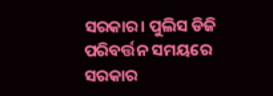ସରକାର। ପୁଲିସ ଡିଜି ପରିବର୍ତ୍ତନ ସମୟରେ ସରକାର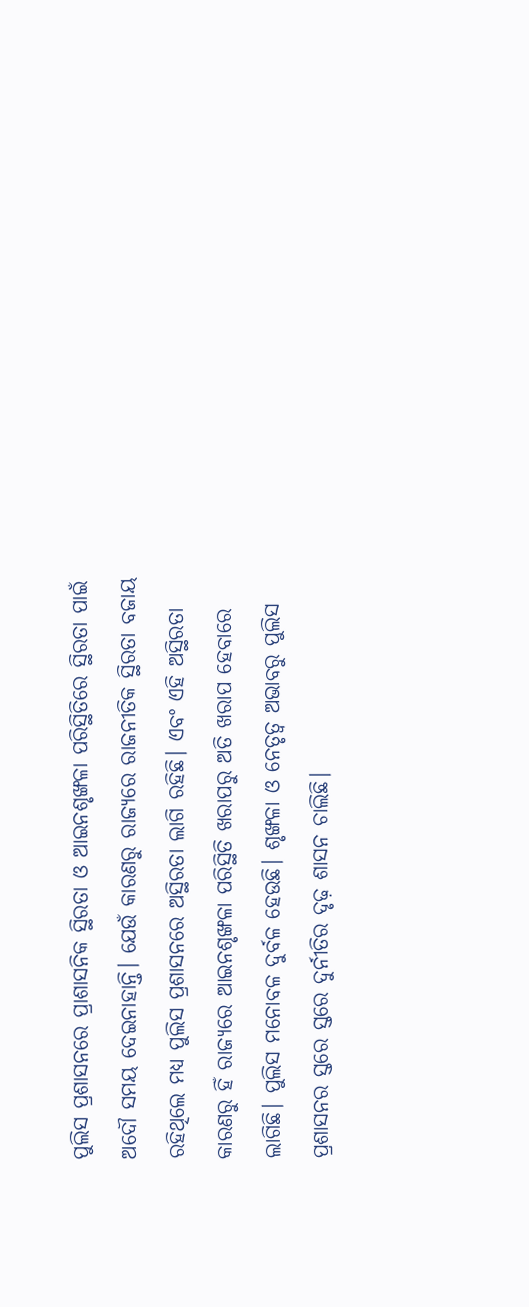ପୁଲିସ ପ୍ରଶାସନରେ ପ୍ରାଶାସନିକ ସ୍ଥିରତା ଓ ଆଇନଶୃଙ୍ଖଳା ପରିସ୍ଥିତିରେ ସ୍ଥିରତା ପାଇଁ ଅଦୌ ସମୟ ଦେଇନାହାନ୍ତି। ଯେଉଁ କାରଣରୁ ରାଜ୍ୟରେ ରାଜନୀତିକ ସ୍ଥିରତା ବଜାୟ ରହିଥିଲେ ମଧ୍ୟ ପୁଲିସ ପ୍ରଶାସନରେ ଅସ୍ଥିରତା ଲାଗି ରହିଛି। ଏବଂ ଏହି ଅସ୍ଥିରତା କାରଣରୁ ହିଁ ରାଜ୍ୟରେ ଆଇନଶୃଙ୍ଖଳା ପରିସ୍ଥିତି ଖରାପରୁ ଅତି ଖରାପ ହେବାରେ ଲାଗିଛି। ପୁଲିସ ମନୋବଳ ଦୁର୍ବଳ ହେଉଛି। ଶୃଙ୍ଖଳା ଓ ନେତୃତ୍ୱ ଅଭାବରୁ ପୁଲିସ ପ୍ରଶାସନର ସ୍ତରେ ସ୍ତରେ ଦୁର୍ନୀତିର ଦୃଢ଼ ଶାସନ ଚାଲିଛି।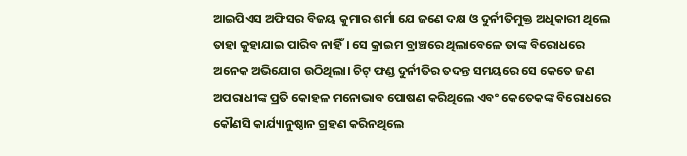ଆଇପିଏସ ଅଫିସର ବିଜୟ କୁମାର ଶର୍ମା ଯେ ଜଣେ ଦକ୍ଷ ଓ ଦୁର୍ନୀତିମୁକ୍ତ ଅଧିକାରୀ ଥିଲେ ତାହା କୁହାଯାଇ ପାରିବ ନାହିଁ। ସେ କ୍ରାଇମ ବ୍ରାଞ୍ଚରେ ଥିଲାବେଳେ ତାଙ୍କ ବିରୋଧରେ ଅନେକ ଅଭିଯୋଗ ଉଠିଥିଲା। ଚିଟ୍ ଫଣ୍ଡ ଦୁର୍ନୀତିର ତଦନ୍ତ ସମୟରେ ସେ କେତେ ଜଣ ଅପରାଧୀଙ୍କ ପ୍ରତି କୋହଳ ମନୋଭାବ ପୋଷଣ କରିଥିଲେ ଏବଂ କେତେକଙ୍କ ବିରୋଧରେ କୌଣସି କାର୍ଯ୍ୟାନୁଷ୍ଠାନ ଗ୍ରହଣ କରିନଥିଲେ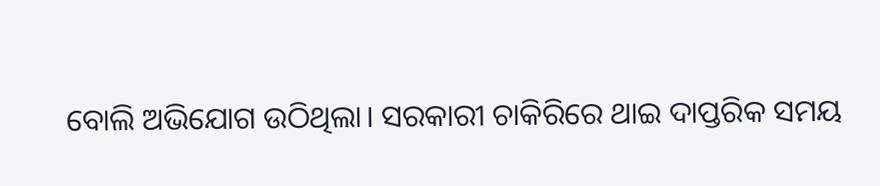ବୋଲି ଅଭିଯୋଗ ଉଠିଥିଲା। ସରକାରୀ ଚାକିରିରେ ଥାଇ ଦାପ୍ତରିକ ସମୟ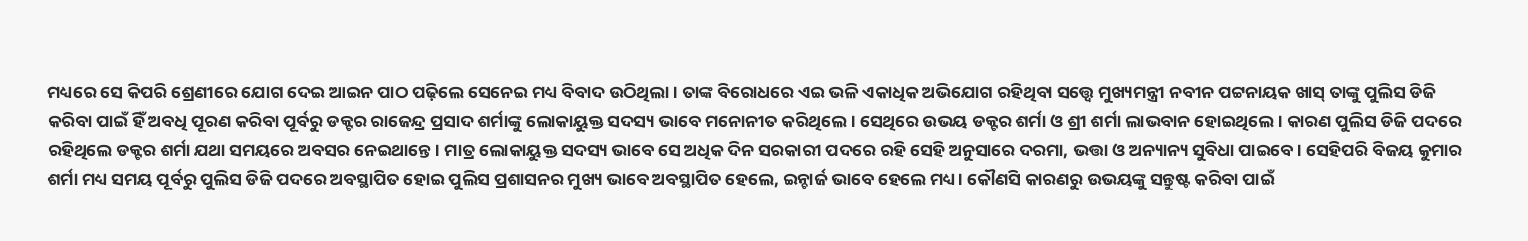ମଧ୍ୟରେ ସେ କିପରି ଶ୍ରେଣୀରେ ଯୋଗ ଦେଇ ଆଇନ ପାଠ ପଢ଼ିଲେ ସେନେଇ ମଧ୍ୟ ବିବାଦ ଉଠିଥିଲା। ତାଙ୍କ ବିରୋଧରେ ଏଇ ଭଳି ଏକାଧିକ ଅଭିଯୋଗ ରହିଥିବା ସତ୍ତ୍ୱେ ମୁଖ୍ୟମନ୍ତ୍ରୀ ନବୀନ ପଟ୍ଟନାୟକ ଖାସ୍ ତାଙ୍କୁ ପୁଲିସ ଡିଜି କରିବା ପାଇଁ ହିଁ ଅବଧି ପୂରଣ କରିବା ପୂର୍ବରୁ ଡକ୍ଟର ରାଜେନ୍ଦ୍ର ପ୍ରସାଦ ଶର୍ମାଙ୍କୁ ଲୋକାୟୁକ୍ତ ସଦସ୍ୟ ଭାବେ ମନୋନୀତ କରିଥିଲେ। ସେଥିରେ ଉଭୟ ଡକ୍ଟର ଶର୍ମା ଓ ଶ୍ରୀ ଶର୍ମା ଲାଭବାନ ହୋଇଥିଲେ। କାରଣ ପୁଲିସ ଡିଜି ପଦରେ ରହିଥିଲେ ଡକ୍ଟର ଶର୍ମା ଯଥା ସମୟରେ ଅବସର ନେଇଥାନ୍ତେ। ମାତ୍ର ଲୋକାୟୁକ୍ତ ସଦସ୍ୟ ଭାବେ ସେ ଅଧିକ ଦିନ ସରକାରୀ ପଦରେ ରହି ସେହି ଅନୁସାରେ ଦରମା, ଭତ୍ତା ଓ ଅନ୍ୟାନ୍ୟ ସୁବିଧା ପାଇବେ। ସେହିପରି ବିଜୟ କୁମାର ଶର୍ମା ମଧ୍ୟ ସମୟ ପୂର୍ବରୁ ପୁଲିସ ଡିଜି ପଦରେ ଅବସ୍ଥାପିତ ହୋଇ ପୁଲିସ ପ୍ରଶାସନର ମୁଖ୍ୟ ଭାବେ ଅବସ୍ଥାପିତ ହେଲେ, ଇନ୍ଚାର୍ଜ ଭାବେ ହେଲେ ମଧ୍ୟ। କୌଣସି କାରଣରୁ ଉଭୟଙ୍କୁ ସନ୍ତୁଷ୍ଟ କରିବା ପାଇଁ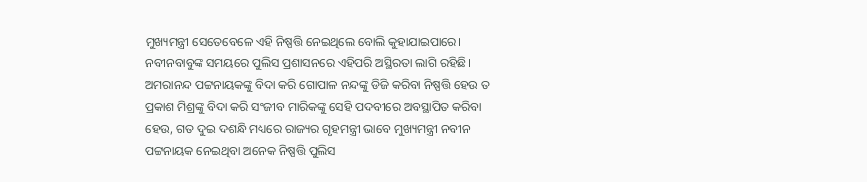ମୁଖ୍ୟମନ୍ତ୍ରୀ ସେତେବେଳେ ଏହି ନିଷ୍ପତ୍ତି ନେଇଥିଲେ ବୋଲି କୁହାଯାଇପାରେ।
ନବୀନବାବୁଙ୍କ ସମୟରେ ପୁଲିସ ପ୍ରଶାସନରେ ଏହିପରି ଅସ୍ଥିରତା ଲାଗି ରହିଛି। ଅମରାନନ୍ଦ ପଟ୍ଟନାୟକଙ୍କୁ ବିଦା କରି ଗୋପାଳ ନନ୍ଦଙ୍କୁ ଡିଜି କରିବା ନିଷ୍ପତ୍ତି ହେଉ ତ ପ୍ରକାଶ ମିଶ୍ରଙ୍କୁ ବିଦା କରି ସଂଜୀବ ମାରିକଙ୍କୁ ସେହି ପଦବୀରେ ଅବସ୍ଥାପିତ କରିବା ହେଉ, ଗତ ଦୁଇ ଦଶନ୍ଧି ମଧ୍ୟରେ ରାଜ୍ୟର ଗୃହମନ୍ତ୍ରୀ ଭାବେ ମୁଖ୍ୟମନ୍ତ୍ରୀ ନବୀନ ପଟ୍ଟନାୟକ ନେଇଥିବା ଅନେକ ନିଷ୍ପତ୍ତି ପୁଲିସ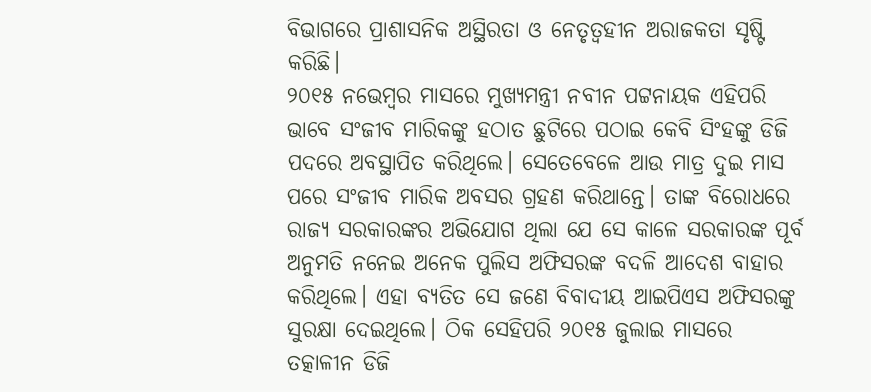ବିଭାଗରେ ପ୍ରାଶାସନିକ ଅସ୍ଥିରତା ଓ ନେତୃତ୍ୱହୀନ ଅରାଜକତା ସୃଷ୍ଟି କରିଛି।
୨୦୧୫ ନଭେମ୍ବର ମାସରେ ମୁଖ୍ୟମନ୍ତ୍ରୀ ନବୀନ ପଟ୍ଟନାୟକ ଏହିପରି ଭାବେ ସଂଜୀବ ମାରିକଙ୍କୁ ହଠାତ ଛୁଟିରେ ପଠାଇ କେବି ସିଂହଙ୍କୁ ଡିଜି ପଦରେ ଅବସ୍ଥାପିତ କରିଥିଲେ। ସେତେବେଳେ ଆଉ ମାତ୍ର ଦୁଇ ମାସ ପରେ ସଂଜୀବ ମାରିକ ଅବସର ଗ୍ରହଣ କରିଥାନ୍ତେ। ତାଙ୍କ ବିରୋଧରେ ରାଜ୍ୟ ସରକାରଙ୍କର ଅଭିଯୋଗ ଥିଲା ଯେ ସେ କାଳେ ସରକାରଙ୍କ ପୂର୍ବ ଅନୁମତି ନନେଇ ଅନେକ ପୁଲିସ ଅଫିସରଙ୍କ ବଦଳି ଆଦେଶ ବାହାର କରିଥିଲେ। ଏହା ବ୍ୟତିତ ସେ ଜଣେ ବିବାଦୀୟ ଆଇପିଏସ ଅଫିସରଙ୍କୁ ସୁରକ୍ଷା ଦେଇଥିଲେ। ଠିକ ସେହିପରି ୨୦୧୫ ଜୁଲାଇ ମାସରେ ତତ୍କାଳୀନ ଡିଜି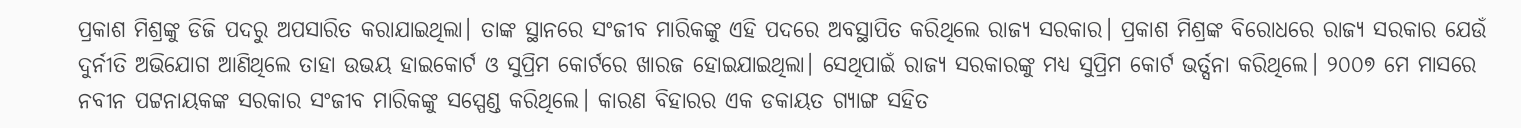ପ୍ରକାଶ ମିଶ୍ରଙ୍କୁ ଡିଜି ପଦରୁ ଅପସାରିତ କରାଯାଇଥିଲା। ତାଙ୍କ ସ୍ଥାନରେ ସଂଜୀବ ମାରିକଙ୍କୁ ଏହି ପଦରେ ଅବସ୍ଥାପିତ କରିଥିଲେ ରାଜ୍ୟ ସରକାର। ପ୍ରକାଶ ମିଶ୍ରଙ୍କ ବିରୋଧରେ ରାଜ୍ୟ ସରକାର ଯେଉଁ ଦୁର୍ନୀତି ଅଭିଯୋଗ ଆଣିଥିଲେ ତାହା ଉଭୟ ହାଇକୋର୍ଟ ଓ ସୁପ୍ରିମ କୋର୍ଟରେ ଖାରଜ ହୋଇଯାଇଥିଲା। ସେଥିପାଇଁ ରାଜ୍ୟ ସରକାରଙ୍କୁ ମଧ୍ୟ ସୁପ୍ରିମ କୋର୍ଟ ଭର୍ତ୍ସନା କରିଥିଲେ। ୨୦୦୭ ମେ ମାସରେ ନବୀନ ପଟ୍ଟନାୟକଙ୍କ ସରକାର ସଂଜୀବ ମାରିକଙ୍କୁ ସସ୍ପେଣ୍ଡ କରିଥିଲେ। କାରଣ ବିହାରର ଏକ ଡକାୟତ ଗ୍ୟାଙ୍ଗ ସହିତ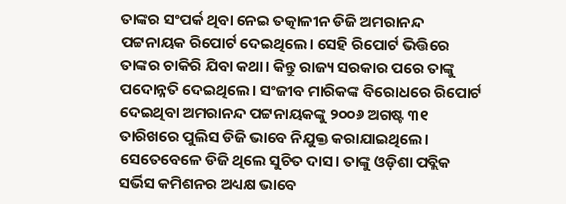ତାଙ୍କର ସଂପର୍କ ଥିବା ନେଇ ତତ୍କାଳୀନ ଡିଜି ଅମରାନନ୍ଦ ପଟ୍ଟନାୟକ ରିପୋର୍ଟ ଦେଇଥିଲେ। ସେହି ରିପୋର୍ଟ ଭିତ୍ତିରେ ତାଙ୍କର ଚାକିରି ଯିବା କଥା। କିନ୍ତୁ ରାଜ୍ୟ ସରକାର ପରେ ତାଙ୍କୁ ପଦୋନ୍ନତି ଦେଇଥିଲେ। ସଂଜୀବ ମାରିକଙ୍କ ବିରୋଧରେ ରିପୋର୍ଟ ଦେଇଥିବା ଅମରାନନ୍ଦ ପଟ୍ଟନାୟକଙ୍କୁ ୨୦୦୬ ଅଗଷ୍ଟ ୩୧ ତାରିଖରେ ପୁଲିସ ଡିଜି ଭାବେ ନିଯୁକ୍ତ କରାଯାଇଥିଲେ। ସେତେବେଳେ ଡିଜି ଥିଲେ ସୁଚିତ ଦାସ। ତାଙ୍କୁ ଓଡ଼ିଶା ପବ୍ଲିକ ସର୍ଭିସ କମିଶନର ଅଧ୍ୟକ୍ଷ ଭାବେ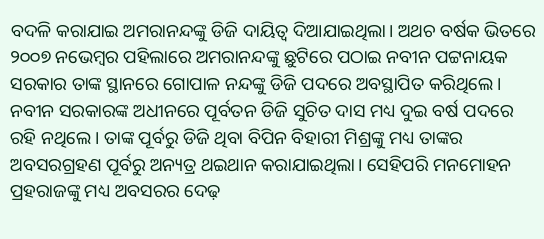ବଦଳି କରାଯାଇ ଅମରାନନ୍ଦଙ୍କୁ ଡିଜି ଦାୟିତ୍ୱ ଦିଆଯାଇଥିଲା। ଅଥଚ ବର୍ଷକ ଭିତରେ ୨୦୦୭ ନଭେମ୍ବର ପହିଲାରେ ଅମରାନନ୍ଦଙ୍କୁ ଛୁଟିରେ ପଠାଇ ନବୀନ ପଟ୍ଟନାୟକ ସରକାର ତାଙ୍କ ସ୍ଥାନରେ ଗୋପାଳ ନନ୍ଦଙ୍କୁ ଡିଜି ପଦରେ ଅବସ୍ଥାପିତ କରିଥିଲେ। ନବୀନ ସରକାରଙ୍କ ଅଧୀନରେ ପୂର୍ବତନ ଡିଜି ସୁଚିତ ଦାସ ମଧ୍ୟ ଦୁଇ ବର୍ଷ ପଦରେ ରହି ନଥିଲେ। ତାଙ୍କ ପୂର୍ବରୁ ଡିଜି ଥିବା ବିପିନ ବିହାରୀ ମିଶ୍ରଙ୍କୁ ମଧ୍ୟ ତାଙ୍କର ଅବସରଗ୍ରହଣ ପୂର୍ବରୁ ଅନ୍ୟତ୍ର ଥଇଥାନ କରାଯାଇଥିଲା। ସେହିପରି ମନମୋହନ ପ୍ରହରାଜଙ୍କୁ ମଧ୍ୟ ଅବସରର ଦେଢ଼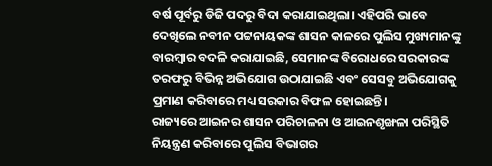ବର୍ଷ ପୂର୍ବରୁ ଡିଜି ପଦରୁ ବିଦା କରାଯାଇଥିଲା। ଏହିପରି ଭାବେ ଦେଖିଲେ ନବୀନ ପଟ୍ଟନାୟକଙ୍କ ଶାସନ କାଳରେ ପୁଲିସ ମୁଖ୍ୟମାନଙ୍କୁ ବାରମ୍ବାର ବଦଳି କରାଯାଇଛି, ସେମାନଙ୍କ ବିରୋଧରେ ସରକାରଙ୍କ ତରଫରୁ ବିଭିନ୍ନ ଅଭିଯୋଗ ଉଠାଯାଇଛି ଏବଂ ସେସବୁ ଅଭିଯୋଗକୁ ପ୍ରମାଣ କରିବାରେ ମଧ୍ୟ ସରକାର ବିଫଳ ହୋଇଛନ୍ତି।
ରାଜ୍ୟରେ ଆଇନର ଶାସନ ପରିଚାଳନା ଓ ଆଇନଶୃଙ୍ଖଳା ପରିସ୍ଥିତି ନିୟନ୍ତ୍ରଣ କରିବାରେ ପୁଲିସ ବିଭାଗର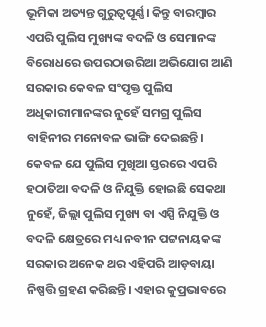ଭୂମିକା ଅତ୍ୟନ୍ତ ଗୁରୁତ୍ୱପୂର୍ଣ୍ଣ। କିନ୍ତୁ ବାରମ୍ବାର ଏପରି ପୁଲିସ ମୁଖ୍ୟଙ୍କ ବଦଳି ଓ ସେମାନଙ୍କ ବିରୋଧରେ ଉପରଠାଉରିଆ ଅଭିଯୋଗ ଆଣି ସରକାର କେବଳ ସଂପୃକ୍ତ ପୁଲିସ ଅଧିକାରୀମାନଙ୍କର ନୁହେଁ ସମଗ୍ର ପୁଲିସ ବାହିନୀର ମନୋବଳ ଭାଙ୍ଗି ଦେଇଛନ୍ତି। କେବଳ ଯେ ପୁଲିସ ମୁଖିଆ ସ୍ତରରେ ଏପରି ହଠାତିଆ ବଦଳି ଓ ନିଯୁକ୍ତି ହୋଇଛି ସେକଥା ନୁହେଁ, ଜିଲ୍ଲା ପୁଲିସ ମୁଖ୍ୟ ବା ଏସ୍ପି ନିଯୁକ୍ତି ଓ ବଦଳି କ୍ଷେତ୍ରରେ ମଧ୍ୟ ନବୀନ ପଟ୍ଟନାୟକଙ୍କ ସରକାର ଅନେକ ଥର ଏହିପରି ଆଡ଼ବାୟା ନିଷ୍ପତ୍ତି ଗ୍ରହଣ କରିଛନ୍ତି। ଏହାର କୁପ୍ରଭାବରେ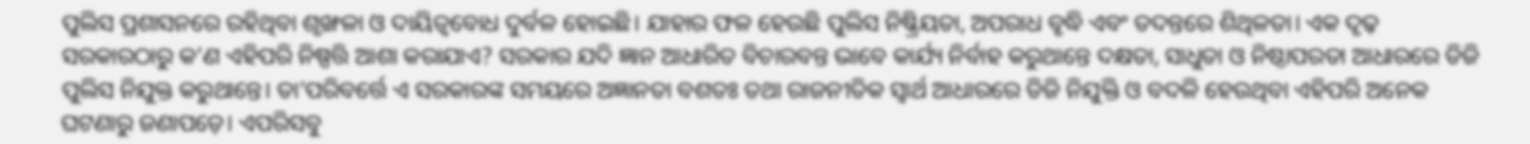ପୁଲିସ ପ୍ରଶାସନରେ ରହିଥିବା ଶୃଙ୍ଖଳା ଓ ଦାୟିତ୍ୱବୋଧ ଦୁର୍ବଳ ହୋଇଛି। ଯାହାର ଫଳ ହେଉଛି ପୁଲିସ ନିଷ୍କ୍ରିୟତା, ଅପରାଧ ବୃଦ୍ଧି ଏବଂ ତଦନ୍ତରେ ଶିଥିଳତା। ଏକ ଦୃଢ଼ ସରକାରଠାରୁ କ’ଣ ଏହିପରି ନିଷ୍ପତ୍ତି ଆଶା କରାଯାଏ? ସରକାର ଯଦି ଜ୍ଞାନ ଆଧାରିତ ବିଚାରବନ୍ତ ଭାବେ କାର୍ଯ୍ୟ ନିର୍ବାହ କରୁଥାନ୍ତେ ଦକ୍ଷତା, ସାଧୁତା ଓ ନିଷ୍ଠାପରତା ଆଧାରରେ ଡିଜି ପୁଲିସ ନିଯୁକ୍ତ କରୁଥାନ୍ତେ। ତା’ପରିବର୍ତ୍ତେ ଏ ସରକାରଙ୍କ ସମୟରେ ଅଜ୍ଞାନତା ବଶତଃ ତଥା ରାଜନୀତିକ ସ୍ୱାର୍ଥ ଆଧାରରେ ଡିଜି ନିଯୁକ୍ତି ଓ ବଦଳି ହେଉଥିବା ଏହିପରି ଅନେକ ଘଟଣାରୁ ଜଣାପଡ଼େ। ଏପରିସବୁ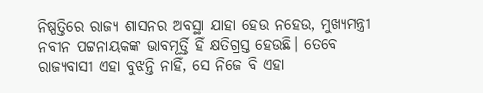ନିଷ୍ପତ୍ତିରେ ରାଜ୍ୟ ଶାସନର ଅବସ୍ଥା ଯାହା ହେଉ ନହେଉ, ମୁଖ୍ୟମନ୍ତ୍ରୀ ନବୀନ ପଟ୍ଟନାୟକଙ୍କ ଭାବମୂର୍ତ୍ତି ହିଁ କ୍ଷତିଗ୍ରସ୍ତ ହେଉଛି। ତେବେ ରାଜ୍ୟବାସୀ ଏହା ବୁଝନ୍ତି ନାହିଁ, ସେ ନିଜେ ବି ଏହା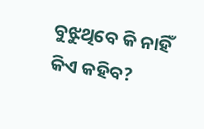ବୁଝୁଥିବେ କି ନାହିଁ କିଏ କହିବ?